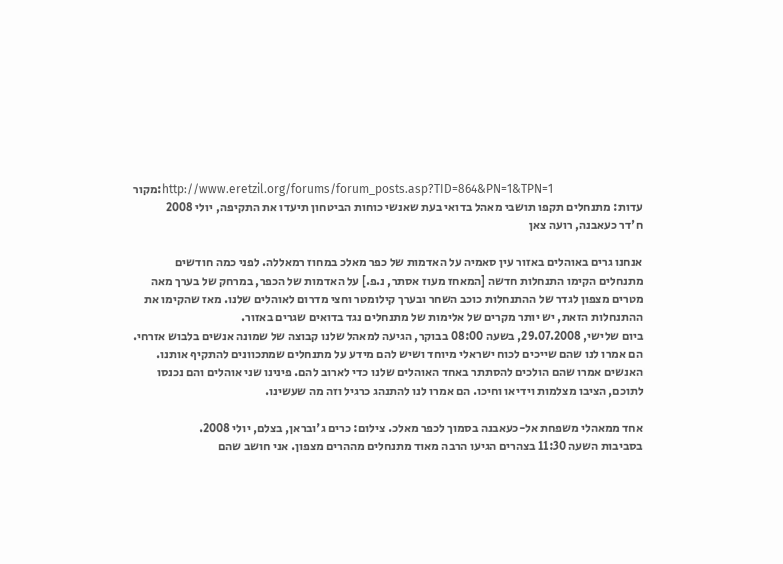מקור:http://www.eretzil.org/forums/forum_posts.asp?TID=864&PN=1&TPN=1
עדות: מתנחלים תקפו תושבי מאהל בדואי בעת שאנשי כוחות הביטחון תיעדו את התקיפה, יולי 2008
ח'דר כעאבנה, רועה צאן

אנחנו גרים באוהלים באזור עין סאמיה על האדמות של כפר מאלכ במחוז רמאללה. לפני כמה חודשים מתנחלים הקימו התנחלות חדשה [המאחז מעוז אסתר, נ.פ.] על האדמות של הכפר, במרחק של בערך מאה מטרים מצפון לגדר של ההתנחלות כוכב השחר ובערך קילומטר וחצי מדרום לאוהלים שלנו. מאז שהקימו את ההתנחלות הזאת, יש יותר מקרים של אלימות של מתנחלים נגד בדואים שגרים באזור.
ביום שלישי, 29.07.2008, בשעה 08:00 בבוקר, הגיעה למאהל שלנו קבוצה של שמונה אנשים בלבוש אזרחי. הם אמרו לנו שהם שייכים לכוח ישראלי מיוחד ושיש להם מידע על מתנחלים שמתכוונים להתקיף אותנו. האנשים אמרו שהם הולכים להסתתר באחד האוהלים שלנו כדי לארוב להם. פינינו שני אוהלים והם נכנסו לתוכם, הציבו מצלמות וידיאו וחיכו. הם אמרו לנו להתנהג כרגיל וזה מה שעשינו.

אחד ממאהלי משפחת אל-כעאבנה בסמוך לכפר מאלכ. צילום: כרים ג'ובראן, בצלם, יולי 2008.
בסביבות השעה 11:30 בצהרים הגיעו הרבה מאוד מתנחלים מההרים מצפון. אני חושב שהם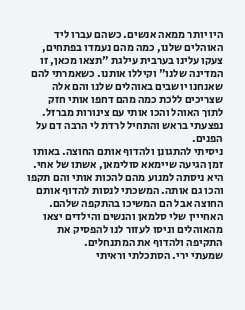היו יותר ממאה אנשים. כשהם עברו ליד האוהלים שלנו, כמה מהם נעמדו בפתחים, צעקו עלינו בערבית עילגת "תצאו מכאן, זו המדינה שלנו" וקיללו אותנו. כשאמרתי להם שאנחנו יושבים באוהלים שלנו והם אלה שצריכים ללכת כמה מהם דחפו אותי חזק לתוך האוהל והכו אותי עם צינורות מברזל. נפצעתי בראש והתחיל לרדת לי הרבה דם על הפנים.
ניסיתי להתגונן ולהדוף אותם החוצה. באותו זמן הגיעה שיימאא סולימאן, אשתו של אחי. היא ניסתה למנוע מהם להכות אותי והם תקפו והכו גם אותה. המשכתי לנסות להדוף אותם החוצה אבל הם המשיכו בהתקפה שלהם. האחייין שלי סלמאן והנשים והילדים יצאו מהאוהלים וניסו לעזור לנו להפסיק את התקיפה ולהדוף את המתנחלים.
שמעתי ירי. הסתכלתי וראיתי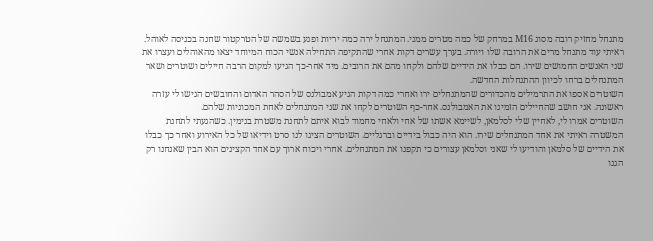מתנחל מחזיק רובה מסוג M16 במרחק של כמה מטרים ממני. המתנחל ירה כמה יריות ופגע בשמשה של הטרקטור שחנה בכניסה לאוהל. ראיתי עוד מתנחל מרים את הרובה שלו ויורה. בערך עשרים דקות אחרי שהתקיפה התחילה אנשי הכוח המיוחד יצאו מהאוהלים ועצרו את שני האנשים החמושים שירו. הם כבלו את הידיים שלהם ולקחו מהם את הרובים. מיד אחר-כך הגיעו למקום הרבה חיילים ושוטרים ושאר המתנחלים ברחו לכיוון ההתנחלות החדשה.
השוטרים אספו את התרמילים מהכדורים שהמתנחלים ירו ואחרי כמה דקות הגיע אמבולנס של הסהר האדום והחובשים הגישו לי עזרה ראשונה. אני חושב שהחיילים הזמינו את האמבולנס. אחר-כף השוטרים לקחו את שני המתנחלים לאחת המכוניות שלהם.
השוטרים אמרו לי, לאחיין שלי לסלמאן, לשיימא אשתו של אחי ולאחי מחמוד לבוא איתם לתחנת משטרת בנימין. כשהגעתי לתחנת המשטרה ראיתי את אחד המתנחלים שירו. הוא היה כבול בידיים וברגליים. השוטרים הציגו לנו סרט וידיאו של כל האירוע ואחר כך כבלו את הידיים של סלמאן והודיעו לי שאני וסלמאן עצורים כי תקפנו את המתנחלים. אחרי ויכוח ארוך עם אחד הקצינים הוא הבין שאנחנו רק הגנו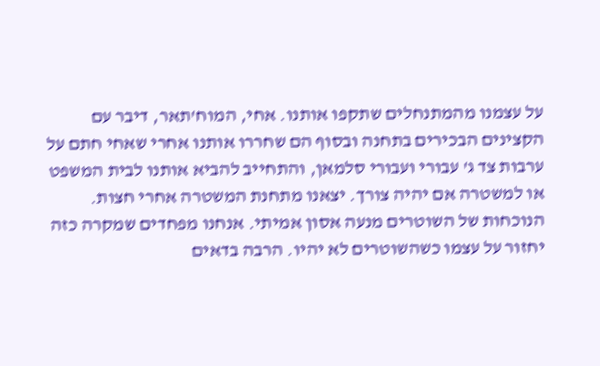על עצמנו מהמתנחלים שתקפו אותנו. אחי, המוח'תאר, דיבר עם הקצינים הבכירים בתחנה ובסוף הם שחררו אותנו אחרי שאחי חתם על ערבות צד ג' עבורי ועבורי סלמאן, והתחייב להביא אותנו לבית המשפט או למשטרה אם יהיה צורך. יצאנו מתחנת המשטרה אחרי חצות.
הנוכחות של השוטרים מנעה אסון אמיתי. אנחנו מפחדים שמקרה כזה יחזור על עצמו כשהשוטרים לא יהיו. הרבה בדאים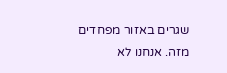שגרים באזור מפחדים מזה. אנחנו לא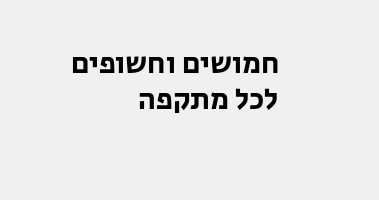חמושים וחשופים לכל מתקפה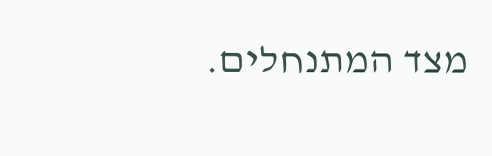מצד המתנחלים.